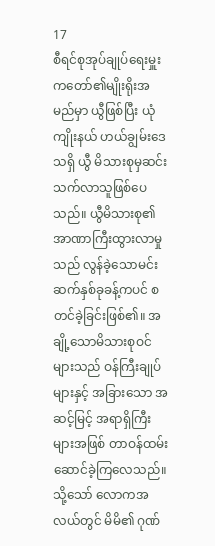17
စီရင်စုအုပ်ချုပ်ရေးမှူးကတော်၏မျိုးရိုးအမည်မှာ ယွီဖြစ်ပြီး ယုံကျိုးနယ် ဟယ်ချွမ်းဒေသရှိ ယွီ မိသားစုမှဆင်းသက်လာသူဖြစ်ပေသည်။ ယွီမိသားစု၏ အာဏာကြီးထွားလာမှုသည် လွန်ခဲ့သောမင်းဆက်နှစ်ခုခန့်ကပင် စတင်ခဲ့ခြင်းဖြစ်၏။ အချို့သောမိသားစုဝင်များသည် ဝန်ကြီးချုပ်များနှင့် အခြားသော အဆင့်မြင့် အရာရှိကြီးများအဖြစ် တာဝန်ထမ်းဆောင်ခဲ့ကြလေသည်။
သို့သော် လောကအလယ်တွင် မိမိ၏ ဂုဏ်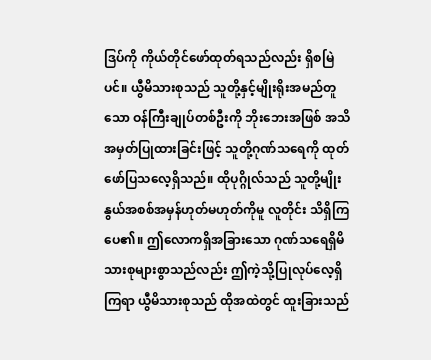ဒြပ်ကို ကိုယ်တိုင်ဖော်ထုတ်ရသည်လည်း ရှိစမြဲပင်။ ယွီမိသားစုသည် သူတို့နှင့်မျိုးရိုးအမည်တူသော ဝန်ကြီးချုပ်တစ်ဦးကို ဘိုးဘေးအဖြစ် အသိအမှတ်ပြုထားခြင်းဖြင့် သူတို့ဂုဏ်သရေကို ထုတ်ဖော်ပြသလေ့ရှိသည်။ ထိုပုဂ္ဂိုလ်သည် သူတို့မျိုးနွယ်အစစ်အမှန်ဟုတ်မဟုတ်ကိုမူ လူတိုင်း သိရှိကြပေ၏။ ဤလောကရှိအခြားသော ဂုဏ်သရေရှိမိသားစုများစွာသည်လည်း ဤကဲ့သို့ပြုလုပ်လေ့ရှိကြရာ ယွီမိသားစုသည် ထိုအထဲတွင် ထူးခြားသည်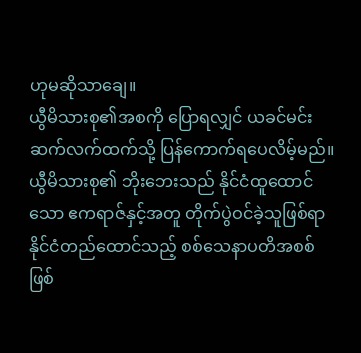ဟုမဆိုသာချေ။
ယွီမိသားစု၏အစကို ပြောရလျှင် ယခင်မင်းဆက်လက်ထက်သို့ ပြန်ကောက်ရပေလိမ့်မည်။ ယွီမိသားစု၏ ဘိုးဘေးသည် နိုင်ငံထူထောင်သော ဧကရာဇ်နှင့်အတူ တိုက်ပွဲဝင်ခဲ့သူဖြစ်ရာ နိုင်ငံတည်ထောင်သည့် စစ်သေနာပတိအစစ်ဖြစ်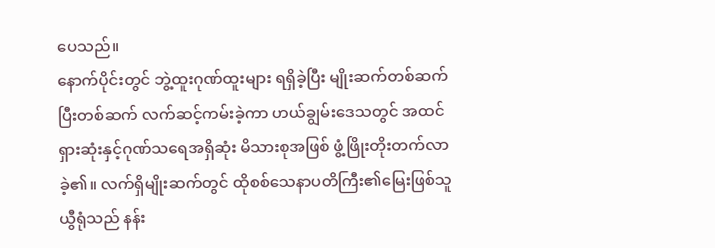ပေသည်။
နောက်ပိုင်းတွင် ဘွဲ့ထူးဂုဏ်ထူးများ ရရှိခဲ့ပြီး မျိုးဆက်တစ်ဆက်ပြီးတစ်ဆက် လက်ဆင့်ကမ်းခဲ့ကာ ဟယ်ချွမ်းဒေသတွင် အထင်ရှားဆုံးနှင့်ဂုဏ်သရေအရှိဆုံး မိသားစုအဖြစ် ဖွံ့ဖြိုးတိုးတက်လာခဲ့၏။ လက်ရှိမျိုးဆက်တွင် ထိုစစ်သေနာပတိကြီး၏မြေးဖြစ်သူ ယွီရုံသည် နန်း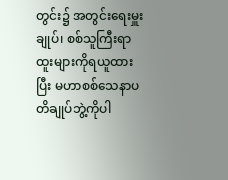တွင်း၌ အတွင်းရေးမှူးချုပ်၊ စစ်သူကြီးရာထူးများကိုရယူထားပြီး မဟာစစ်သေနာပတိချုပ်ဘွဲ့ကိုပါ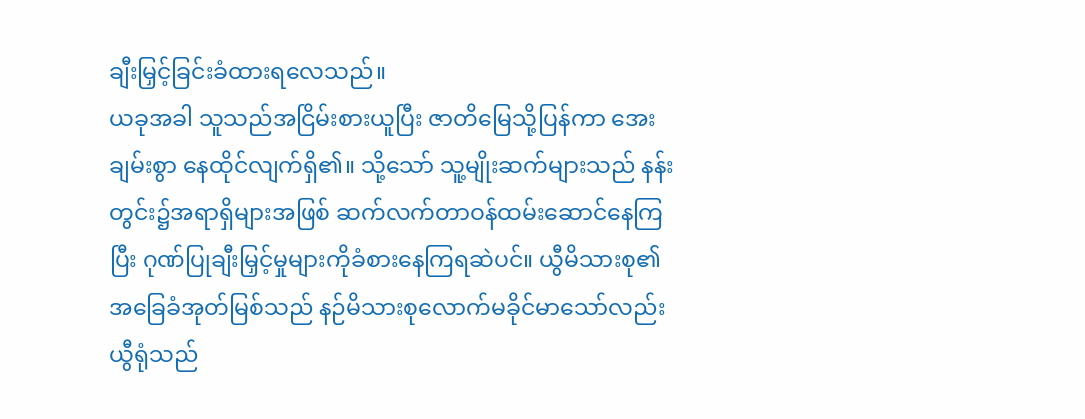ချီးမြှင့်ခြင်းခံထားရလေသည်။
ယခုအခါ သူသည်အငြိမ်းစားယူပြီး ဇာတိမြေသို့ပြန်ကာ အေးချမ်းစွာ နေထိုင်လျက်ရှိ၏။ သို့သော် သူ့မျိုးဆက်များသည် နန်းတွင်း၌အရာရှိများအဖြစ် ဆက်လက်တာဝန်ထမ်းဆောင်နေကြပြီး ဂုဏ်ပြုချီးမြှင့်မှုများကိုခံစားနေကြရဆဲပင်။ ယွီမိသားစု၏ အခြေခံအုတ်မြစ်သည် နဉ်မိသားစုလောက်မခိုင်မာသော်လည်း ယွီရုံသည်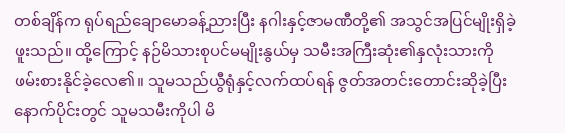တစ်ချိန်က ရုပ်ရည်ချောမောခန့်ညားပြီး နဂါးနှင့်ဇာမဏီတို့၏ အသွင်အပြင်မျိုးရှိခဲ့ဖူးသည်။ ထို့ကြောင့် နဉ်မိသားစုပင်မမျိုးနွယ်မှ သမီးအကြီးဆုံး၏နှလုံးသားကို ဖမ်းစားနိုင်ခဲ့လေ၏။ သူမသည်ယွီရုံနှင့်လက်ထပ်ရန် ဇွတ်အတင်းတောင်းဆိုခဲ့ပြီး နောက်ပိုင်းတွင် သူမသမီးကိုပါ မိ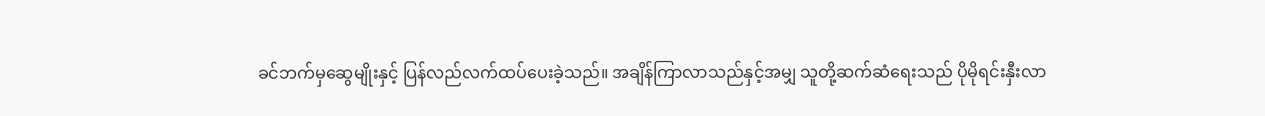ခင်ဘက်မှဆွေမျိုးနှင့် ပြန်လည်လက်ထပ်ပေးခဲ့သည်။ အချိန်ကြာလာသည်နှင့်အမျှ သူတို့ဆက်ဆံရေးသည် ပိုမိုရင်းနှီးလာ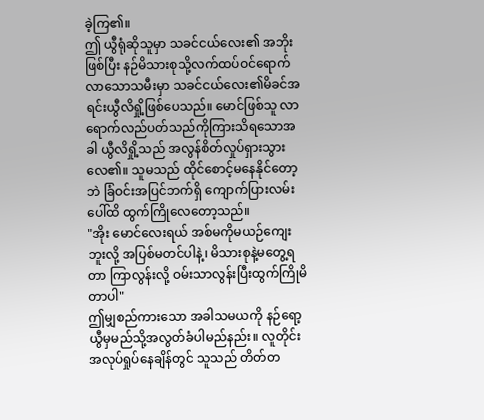ခဲ့ကြ၏။
ဤ ယွီရုံဆိုသူမှာ သခင်ငယ်လေး၏ အဘိုးဖြစ်ပြီး နဉ်မိသားစုသို့လက်ထပ်ဝင်ရောက်လာသောသမီးမှာ သခင်ငယ်လေး၏မိခင်အရင်းယွီလိရှို့ဖြစ်ပေသည်။ မောင်ဖြစ်သူ လာရောက်လည်ပတ်သည်ကိုကြားသိရသောအခါ ယွီလိရှို့သည် အလွန်စိတ်လှုပ်ရှားသွားလေ၏။ သူမသည် ထိုင်စောင့်မနေနိုင်တော့ဘဲ ခြံဝင်းအပြင်ဘက်ရှိ ကျောက်ပြားလမ်းပေါ်ထိ ထွက်ကြိုလေတော့သည်။
"အိုး မောင်လေးရယ် အစ်မကိုမယဉ်ကျေးဘူးလို့ အပြစ်မတင်ပါနဲ့၊ မိသားစုနဲ့မတွေ့ရတာ ကြာလွန်းလို့ ဝမ်းသာလွန်းပြီးထွက်ကြိုမိတာပါ"
ဤမျှစည်ကားသော အခါသမယကို နဉ်ရော့ယွီမှမည်သို့အလွတ်ခံပါမည်နည်း။ လူတိုင်းအလုပ်ရှုပ်နေချိန်တွင် သူသည် တိတ်တ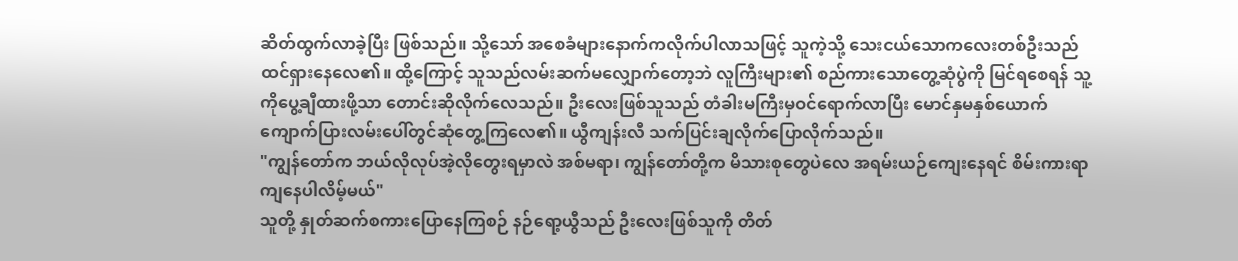ဆိတ်ထွက်လာခဲ့ပြီး ဖြစ်သည်။ သို့သော် အစေခံများနောက်ကလိုက်ပါလာသဖြင့် သူကဲ့သို့ သေးငယ်သောကလေးတစ်ဦးသည် ထင်ရှားနေလေ၏။ ထို့ကြောင့် သူသည်လမ်းဆက်မလျှောက်တော့ဘဲ လူကြီးများ၏ စည်ကားသောတွေ့ဆုံပွဲကို မြင်ရစေရန် သူ့ကိုပွေ့ချီထားဖို့သာ တောင်းဆိုလိုက်လေသည်။ ဦးလေးဖြစ်သူသည် တံခါးမကြီးမှဝင်ရောက်လာပြီး မောင်နှမနှစ်ယောက် ကျောက်ပြားလမ်းပေါ်တွင်ဆုံတွေ့ကြလေ၏။ ယွီကျန်းလီ သက်ပြင်းချလိုက်ပြောလိုက်သည်။
"ကျွန်တော်က ဘယ်လိုလုပ်အဲ့လိုတွေးရမှာလဲ အစ်မရာ၊ ကျွန်တော်တို့က မိသားစုတွေပဲလေ အရမ်းယဉ်ကျေးနေရင် စိမ်းကားရာကျနေပါလိမ့်မယ်"
သူတို့ နှုတ်ဆက်စကားပြောနေကြစဉ် နဉ်ရော့ယွီသည် ဦးလေးဖြစ်သူကို တိတ်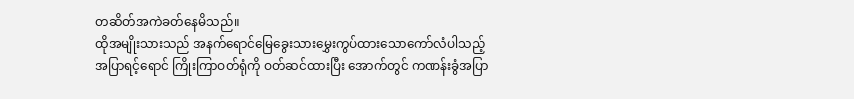တဆိတ်အကဲခတ်နေမိသည်။
ထိုအမျိုးသားသည် အနက်ရောင်မြေခွေးသားမွှေးကွပ်ထားသောကော်လံပါသည့် အပြာရင့်ရောင် ကြိုးကြာဝတ်ရုံကို ဝတ်ဆင်ထားပြီး အောက်တွင် ကဏန်းခွံအပြာ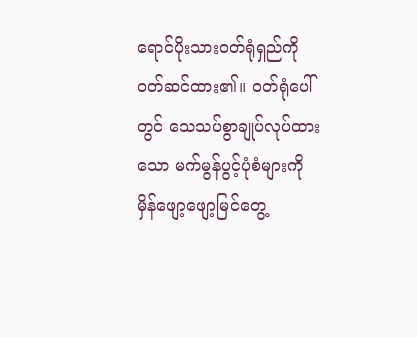ရောင်ပိုးသားဝတ်ရုံရှည်ကို ဝတ်ဆင်ထား၏။ ဝတ်ရုံပေါ်တွင် သေသပ်စွာချုပ်လုပ်ထားသော မက်မွန်ပွင့်ပုံစံများကို မှိန်ဖျော့ဖျော့မြင်တွေ့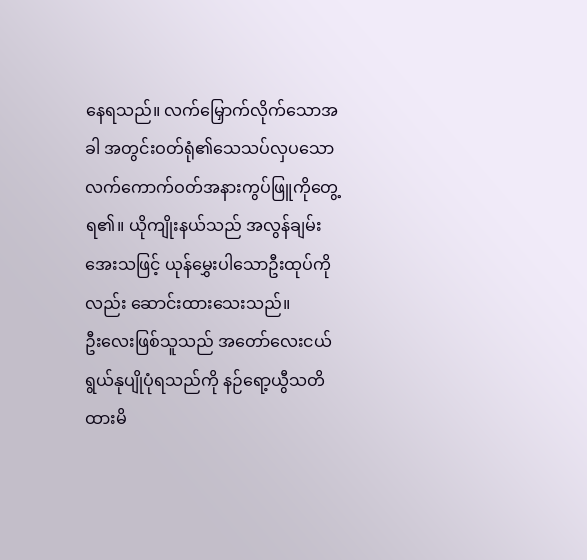နေရသည်။ လက်မြှောက်လိုက်သောအခါ အတွင်းဝတ်ရုံ၏သေသပ်လှပသော လက်ကောက်ဝတ်အနားကွပ်ဖြူကိုတွေ့ရ၏။ ယိုကျိုးနယ်သည် အလွန်ချမ်းအေးသဖြင့် ယုန်မွှေးပါသောဦးထုပ်ကိုလည်း ဆောင်းထားသေးသည်။
ဦးလေးဖြစ်သူသည် အတော်လေးငယ်ရွယ်နုပျိုပုံရသည်ကို နဉ်ရော့ယွီသတိထားမိ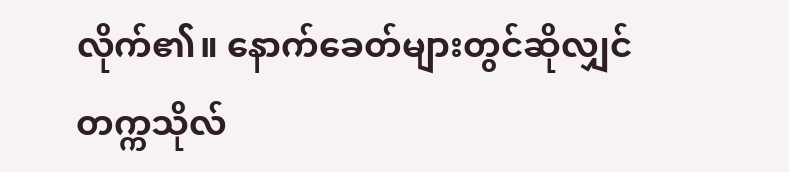လိုက်၏။ နောက်ခေတ်များတွင်ဆိုလျှင် တက္ကသိုလ်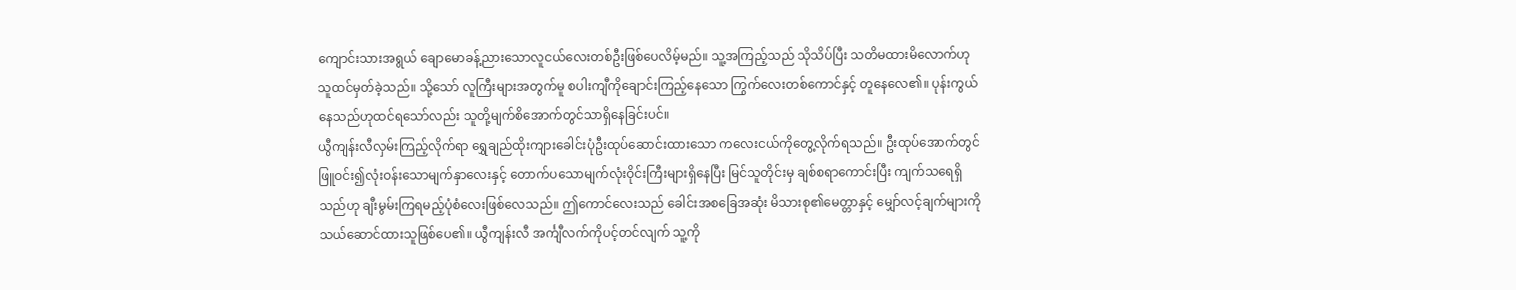ကျောင်းသားအရွယ် ချောမောခန့်ညားသောလူငယ်လေးတစ်ဦးဖြစ်ပေလိမ့်မည်။ သူ့အကြည့်သည် သိုသိပ်ပြီး သတိမထားမိလောက်ဟု သူထင်မှတ်ခဲ့သည်။ သို့သော် လူကြီးများအတွက်မူ စပါးကျီကိုချောင်းကြည့်နေသော ကြွက်လေးတစ်ကောင်နှင့် တူနေလေ၏။ ပုန်းကွယ်နေသည်ဟုထင်ရသော်လည်း သူတို့မျက်စိအောက်တွင်သာရှိနေခြင်းပင်။
ယွီကျန်းလီလှမ်းကြည့်လိုက်ရာ ရွှေချည်ထိုးကျားခေါင်းပုံဦးထုပ်ဆောင်းထားသော ကလေးငယ်ကိုတွေ့လိုက်ရသည်။ ဦးထုပ်အောက်တွင် ဖြူဝင်း၍လုံးဝန်းသောမျက်နှာလေးနှင့် တောက်ပသောမျက်လုံးဝိုင်းကြီးများရှိနေပြီး မြင်သူတိုင်းမှ ချစ်စရာကောင်းပြီး ကျက်သရေရှိသည်ဟု ချီးမွမ်းကြရမည့်ပုံစံလေးဖြစ်လေသည်။ ဤကောင်လေးသည် ခေါင်းအစခြေအဆုံး မိသားစု၏မေတ္တာနှင့် မျှော်လင့်ချက်များကို သယ်ဆောင်ထားသူဖြစ်ပေ၏။ ယွီကျန်းလီ အင်္ကျီလက်ကိုပင့်တင်လျက် သူ့ကို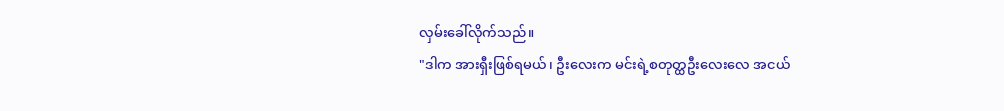လှမ်းခေါ်လိုက်သည်။
"ဒါက အားရှီးဖြစ်ရမယ်၊ ဦးလေးက မင်းရဲ့စတုတ္ထဦးလေးလေ အငယ်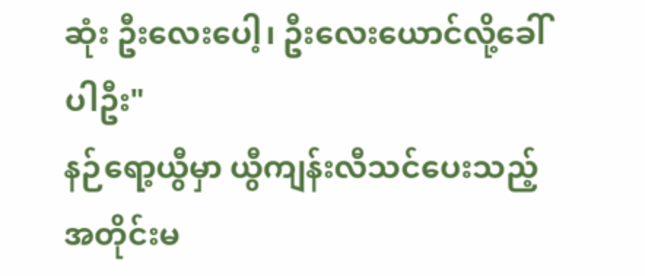ဆုံး ဦးလေးပေါ့၊ ဦးလေးယောင်လို့ခေါ်ပါဦး"
နဉ်ရော့ယွီမှာ ယွီကျန်းလီသင်ပေးသည့်အတိုင်းမ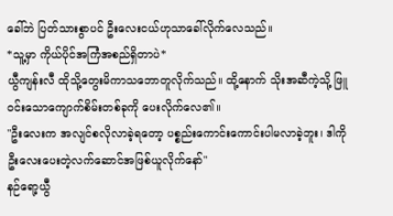ခေါ်ဘဲ ပြတ်သားစွာပင် ဦးလေးငယ်ဟုသာခေါ်လိုက်လေသည်။
*သူ့မှာ ကိုယ်ပိုင်အကြံအစည်ရှိတာပဲ*
ယွီကျန်းလီ ထိုသို့တွေးမိကာသဘောတူလိုက်သည်။ ထို့နောက် သိုးအဆီကဲ့သို့ ဖြူဝင်းသောကျောက်စိမ်းတစ်ခုကို ပေးလိုက်လေ၏။
"ဦးလေးက အလျင်စလိုလာခဲ့ရတော့ ပစ္စည်းကောင်းကောင်းပါမလာခဲ့ဘူး၊ ဒါကိုဦးလေးပေးတဲ့လက်ဆောင်အဖြစ်ယူလိုက်နော်"
နဉ်ရော့ယွီ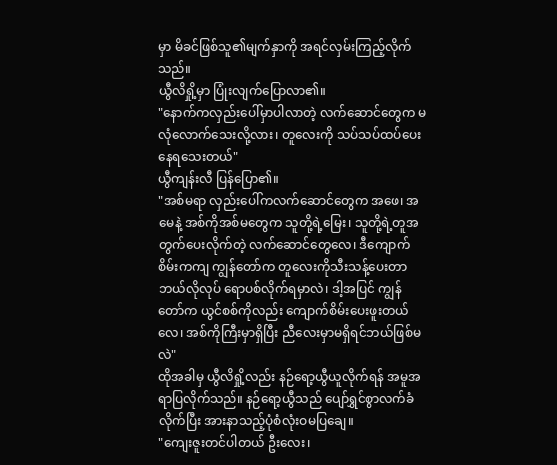မှာ မိခင်ဖြစ်သူ၏မျက်နှာကို အရင်လှမ်းကြည့်လိုက်သည်။
ယွီလိရှို့မှာ ပြုံးလျက်ပြောလာ၏။
"နောက်ကလှည်းပေါ်မှာပါလာတဲ့ လက်ဆောင်တွေက မလုံလောက်သေးလို့လား၊ တူလေးကို သပ်သပ်ထပ်ပေးနေရသေးတယ်"
ယွီကျန်းလီ ပြန်ပြော၏။
"အစ်မရာ လှည်းပေါ်ကလက်ဆောင်တွေက အဖေ၊ အမေနဲ့ အစ်ကိုအစ်မတွေက သူတို့ရဲ့မြေး၊ သူတို့ရဲ့တူအတွက်ပေးလိုက်တဲ့ လက်ဆောင်တွေလေ၊ ဒီကျောက်စိမ်းကကျ ကျွန်တော်က တူလေးကိုသီးသန့်ပေးတာ ဘယ်လိုလုပ် ရောပစ်လိုက်ရမှာလဲ၊ ဒါ့အပြင် ကျွန်တော်က ယွင်စစ်ကိုလည်း ကျောက်စိမ်းပေးဖူးတယ်လေ၊ အစ်ကိုကြီးမှာရှိပြီး ညီလေးမှာမရှိရင်ဘယ်ဖြစ်မလဲ"
ထိုအခါမှ ယွီလိရှို့လည်း နဉ်ရော့ယွီယူလိုက်ရန် အမူအရာပြလိုက်သည်။ နဉ်ရော့ယွီသည် ပျော်ရွှင်စွာလက်ခံလိုက်ပြီး အားနာသည့်ပုံစံလုံးဝမပြချေ။
"ကျေးဇူးတင်ပါတယ် ဦးလေး၊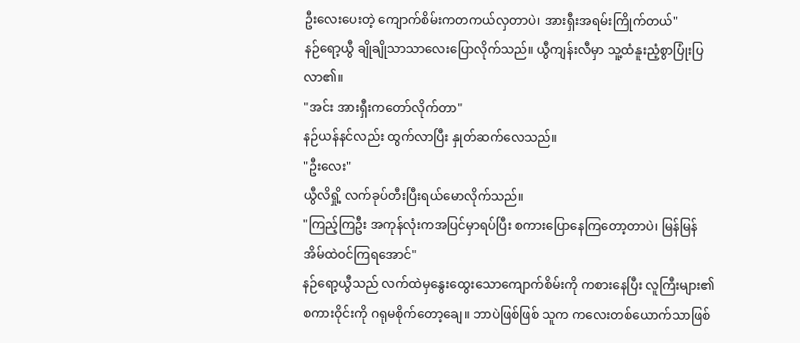ဦးလေးပေးတဲ့ ကျောက်စိမ်းကတကယ်လှတာပဲ၊ အားရှီးအရမ်းကြိုက်တယ်"
နဉ်ရော့ယွီ ချိုချိုသာသာလေးပြောလိုက်သည်။ ယွီကျန်းလီမှာ သူ့ထံနူးညံ့စွာပြုံးပြလာ၏။
"အင်း အားရှီးကတော်လိုက်တာ"
နဉ်ယန်နင်လည်း ထွက်လာပြီး နှုတ်ဆက်လေသည်။
"ဦးလေး"
ယွီလိရှို့ လက်ခုပ်တီးပြီးရယ်မောလိုက်သည်။
"ကြည့်ကြဦး အကုန်လုံးကအပြင်မှာရပ်ပြီး စကားပြောနေကြတော့တာပဲ၊ မြန်မြန် အိမ်ထဲဝင်ကြရအောင်"
နဉ်ရော့ယွီသည် လက်ထဲမှနွေးထွေးသောကျောက်စိမ်းကို ကစားနေပြီး လူကြီးများ၏စကားဝိုင်းကို ဂရုမစိုက်တော့ချေ။ ဘာပဲဖြစ်ဖြစ် သူက ကလေးတစ်ယောက်သာဖြစ်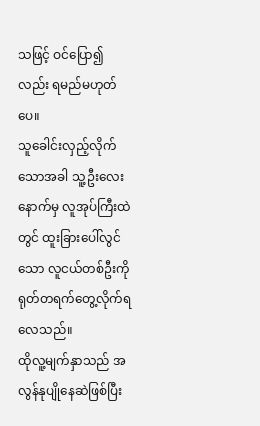သဖြင့် ဝင်ပြော၍လည်း ရမည်မဟုတ်ပေ။
သူခေါင်းလှည့်လိုက်သောအခါ သူ့ဦးလေးနောက်မှ လူအုပ်ကြီးထဲတွင် ထူးခြားပေါ်လွင်သော လူငယ်တစ်ဦးကို ရုတ်တရက်တွေ့လိုက်ရလေသည်။
ထိုလူ့မျက်နှာသည် အလွန်နုပျိုနေဆဲဖြစ်ပြီး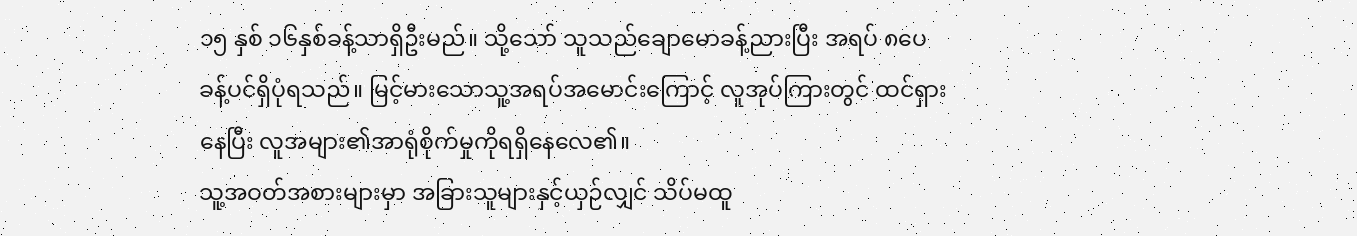၁၅ နှစ် ၁၆နှစ်ခန့်သာရှိဦးမည်။ သို့သော် သူသည်ချောမောခန့်ညားပြီး အရပ် ၈ပေခန့်ပင်ရှိပုံရသည်။ မြင့်မားသောသူ့အရပ်အမောင်းကြောင့် လူအုပ်ကြားတွင် ထင်ရှားနေပြီး လူအများ၏အာရုံစိုက်မှုကိုရရှိနေလေ၏။
သူ့အဝတ်အစားများမှာ အခြားသူများနှင့်ယှဉ်လျှင် သိပ်မထူ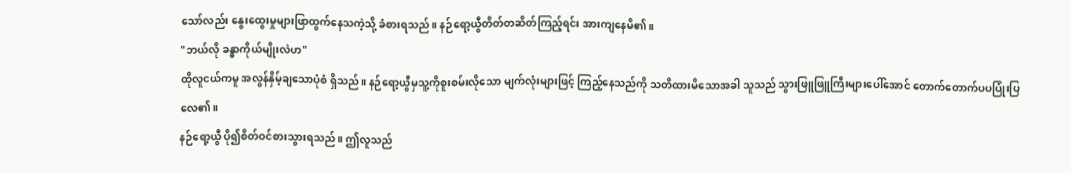သော်လည်း နွေးထွေးမှုများဖြာထွက်နေသကဲ့သို့ ခံစားရသည်။ နဉ်ရော့ယွီတိတ်တဆိတ်ကြည့်ရင်း အားကျနေမိ၏။
"ဘယ်လို ခန္ဓာကိုယ်မျိုးလဲဟ"
ထိုလူငယ်ကမူ အလွန်နှိမ့်ချသောပုံစံ ရှိသည်။ နဉ်ရော့ယွီမှသူ့ကိုစူးစမ်းလိုသော မျက်လုံးများဖြင့် ကြည့်နေသည်ကို သတိထားမိသောအခါ သူသည် သွားဖြူဖြူကြီးများပေါ်အောင် တောက်တောက်ပပပြုံးပြလေ၏။
နဉ်ရော့ယွီ ပို၍စိတ်ဝင်စားသွားရသည်။ ဤလူသည်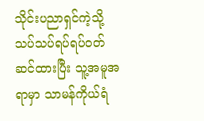သိုင်းပညာရှင်ကဲ့သို့သပ်သပ်ရပ်ရပ်ဝတ်ဆင်ထားပြီး သူ့အမူအရာမှာ သာမန်ကိုယ်ရံ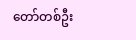တော်တစ်ဦး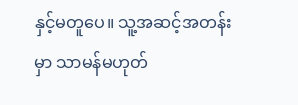နှင့်မတူပေ။ သူ့အဆင့်အတန်းမှာ သာမန်မဟုတ်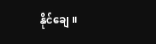နိုင်ချေ။